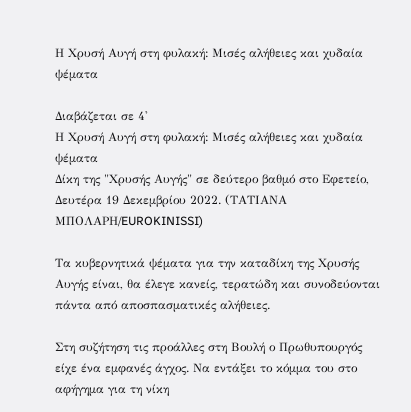Η Χρυσή Αυγή στη φυλακή: Μισές αλήθειες και χυδαία ψέματα

Διαβάζεται σε 4'
Η Χρυσή Αυγή στη φυλακή: Μισές αλήθειες και χυδαία ψέματα
Δίκη της "Χρυσής Αυγής" σε δεύτερο βαθμό στο Εφετείο, Δευτέρα 19 Δεκεμβρίου 2022. (ΤΑΤΙΑΝΑ ΜΠΟΛΑΡΗ/EUROKINISSI)

Τα κυβερνητικά ψέματα για την καταδίκη της Χρυσής Αυγής είναι, θα έλεγε κανείς, τερατώδη και συνοδεύονται πάντα από αποσπασματικές αλήθειες.

Στη συζήτηση τις προάλλες στη Βουλή ο Πρωθυπουργός είχε ένα εμφανές άγχος. Να εντάξει το κόμμα του στο αφήγημα για τη νίκη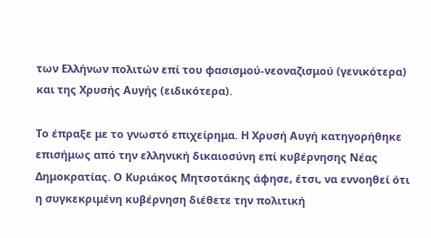των Ελλήνων πολιτών επί του φασισμού-νεοναζισμού (γενικότερα) και της Χρυσής Αυγής (ειδικότερα).

Το έπραξε με το γνωστό επιχείρημα. Η Χρυσή Αυγή κατηγορήθηκε επισήμως από την ελληνική δικαιοσύνη επί κυβέρνησης Νέας Δημοκρατίας. Ο Κυριάκος Μητσοτάκης άφησε, έτσι, να εννοηθεί ότι η συγκεκριμένη κυβέρνηση διέθετε την πολιτική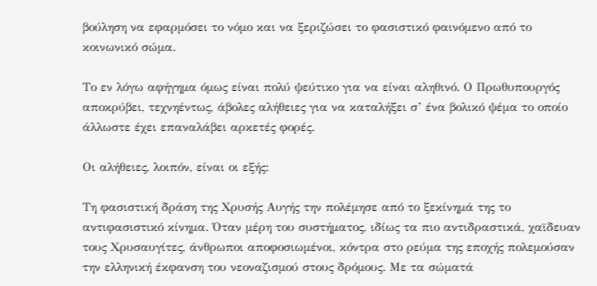βούληση να εφαρμόσει το νόμο και να ξεριζώσει το φασιστικό φαινόμενο από το κοινωνικό σώμα.

Το εν λόγω αφήγημα όμως είναι πολύ ψεύτικο για να είναι αληθινό. Ο Πρωθυπουργός αποκρύβει, τεχνηέντως, άβολες αλήθειες για να καταλήξει σ’ ένα βολικό ψέμα το οποίο άλλωστε έχει επαναλάβει αρκετές φορές.

Οι αλήθειες, λοιπόν, είναι οι εξής:

Τη φασιστική δράση της Χρυσής Αυγής την πολέμησε από το ξεκίνημά της το αντιφασιστικό κίνημα. Όταν μέρη του συστήματος, ιδίως τα πιο αντιδραστικά, χαϊδευαν τους Χρυσαυγίτες, άνθρωποι αποφοσιωμένοι, κόντρα στο ρεύμα της εποχής πολεμούσαν την ελληνική έκφανση του νεοναζισμού στους δρόμους. Με τα σώματά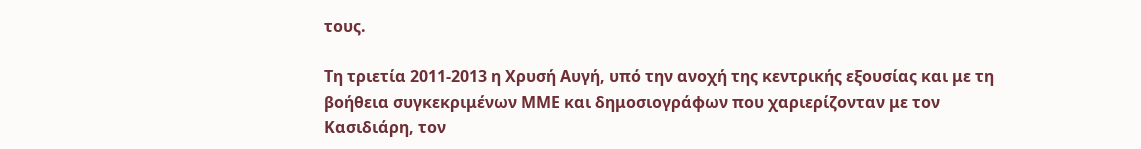τους.

Τη τριετία 2011-2013 η Χρυσή Αυγή, υπό την ανοχή της κεντρικής εξουσίας και με τη βοήθεια συγκεκριμένων ΜΜΕ και δημοσιογράφων που χαριερίζονταν με τον Κασιδιάρη, τον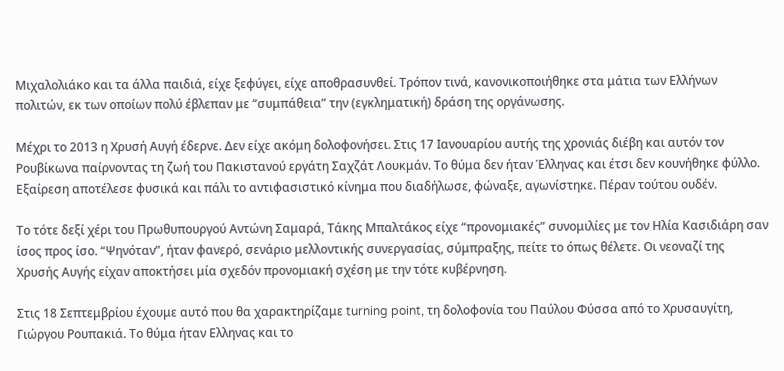Μιχαλολιάκο και τα άλλα παιδιά, είχε ξεφύγει, είχε αποθρασυνθεί. Τρόπον τινά, κανονικοποιήθηκε στα μάτια των Ελλήνων πολιτών, εκ των οποίων πολύ έβλεπαν με “συμπάθεια” την (εγκληματική) δράση της οργάνωσης.

Μέχρι το 2013 η Χρυσή Αυγή έδερνε. Δεν είχε ακόμη δολοφονήσει. Στις 17 Ιανουαρίου αυτής της χρονιάς διέβη και αυτόν τον Ρουβίκωνα παίρνοντας τη ζωή του Πακιστανού εργάτη Σαχζάτ Λουκμάν. Το θύμα δεν ήταν Έλληνας και έτσι δεν κουνήθηκε φύλλο. Εξαίρεση αποτέλεσε φυσικά και πάλι το αντιφασιστικό κίνημα που διαδήλωσε, φώναξε, αγωνίστηκε. Πέραν τούτου ουδέν.

Το τότε δεξί χέρι του Πρωθυπουργού Αντώνη Σαμαρά, Τάκης Μπαλτάκος είχε “προνομιακές” συνομιλίες με τον Ηλία Κασιδιάρη σαν ίσος προς ίσο. “Ψηνόταν”, ήταν φανερό, σενάριο μελλοντικής συνεργασίας, σύμπραξης, πείτε το όπως θέλετε. Οι νεοναζί της Χρυσής Αυγής είχαν αποκτήσει μία σχεδόν προνομιακή σχέση με την τότε κυβέρνηση.

Στις 18 Σεπτεμβρίου έχουμε αυτό που θα χαρακτηρίζαμε turning point, τη δολοφονία του Παύλου Φύσσα από το Χρυσαυγίτη, Γιώργου Ρουπακιά. Το θύμα ήταν Ελληνας και το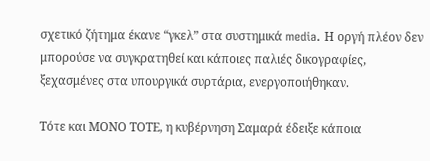σχετικό ζήτημα έκανε “γκελ” στα συστημικά media. Η οργή πλέον δεν μπορούσε να συγκρατηθεί και κάποιες παλιές δικογραφίες, ξεχασμένες στα υπουργικά συρτάρια, ενεργοποιήθηκαν.

Τότε και ΜΟΝΟ ΤΟΤΕ, η κυβέρνηση Σαμαρά έδειξε κάποια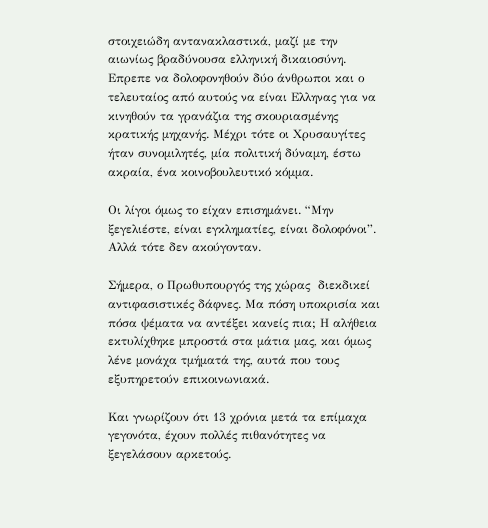στοιχειώδη αντανακλαστικά, μαζί με την αιωνίως βραδύνουσα ελληνική δικαιοσύνη. Επρεπε να δολοφονηθούν δύο άνθρωποι και ο τελευταίος από αυτούς να είναι Ελληνας για να κινηθούν τα γρανάζια της σκουριασμένης κρατικής μηχανής. Μέχρι τότε οι Χρυσαυγίτες ήταν συνομιλητές, μία πολιτική δύναμη, έστω ακραία, ένα κοινοβουλευτικό κόμμα.

Οι λίγοι όμως το είχαν επισημάνει. “Μην ξεγελιέστε, είναι εγκληματίες, είναι δολοφόνοι”. Αλλά τότε δεν ακούγονταν.

Σήμερα, ο Πρωθυπουργός της χώρας  διεκδικεί αντιφασιστικές δάφνες. Μα πόση υποκρισία και πόσα ψέματα να αντέξει κανείς πια; Η αλήθεια εκτυλίχθηκε μπροστά στα μάτια μας, και όμως λένε μονάχα τμήματά της, αυτά που τους εξυπηρετούν επικοινωνιακά.

Και γνωρίζουν ότι 13 χρόνια μετά τα επίμαχα γεγονότα, έχουν πολλές πιθανότητες να ξεγελάσουν αρκετούς.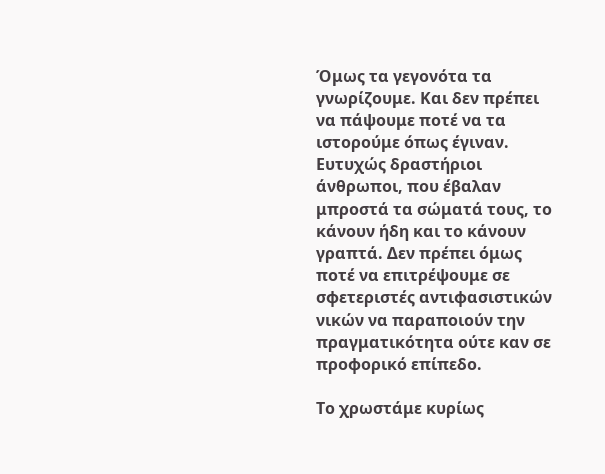Όμως τα γεγονότα τα γνωρίζουμε. Και δεν πρέπει να πάψουμε ποτέ να τα ιστορούμε όπως έγιναν. Ευτυχώς δραστήριοι άνθρωποι, που έβαλαν μπροστά τα σώματά τους, το κάνουν ήδη και το κάνουν γραπτά. Δεν πρέπει όμως ποτέ να επιτρέψουμε σε σφετεριστές αντιφασιστικών νικών να παραποιούν την πραγματικότητα ούτε καν σε προφορικό επίπεδο.

Το χρωστάμε κυρίως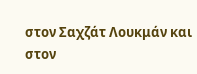στον Σαχζάτ Λουκμάν και στον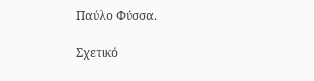Παύλο Φύσσα.

Σχετικό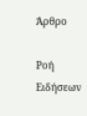Άρθρο

Ροή Ειδήσεων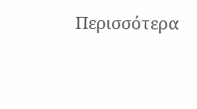Περισσότερα